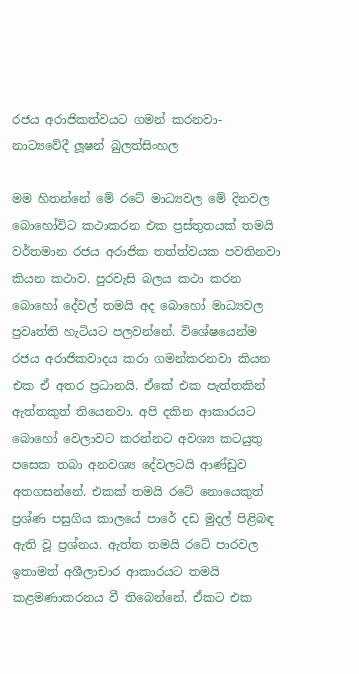රජය අරාජිකත්වයට ගමන් කරනවා- නාට්‍යවේදී ලූෂන් බුලත්සිංහල

මම හිතන්නේ මේ රටේ මාධ්‍යවල මේ දිනවල බොහෝවිට කථාකරන එක ප්‍රස්තුතයක් තමයි වර්තමාන රජය අරාජික තත්ත්වයක පවතිනවා කියන කථාව. පුරවැසි බලය කථා කරන බොහෝ දේවල් තමයි අද බොහෝ මාධ්‍යවල ප්‍රවෘත්ති හැටියට පලවන්නේ. විශේෂයෙන්ම රජය අරාජිකවාදය කරා ගමන්කරනවා කියන එක ඒ අතර ප්‍රධානයි. ඒකේ එක පැත්තකින් ඇත්තකුත් තියෙනවා. අපි දකින ආකාරයට බොහෝ වෙලාවට කරන්නට අවශ්‍ය කටයුතු පසෙක තබා අනවශ්‍ය දේවලටයි ආණ්ඩුව අතගසන්නේ. එකක් තමයි රටේ නොයෙකුත් ප්‍රශ්ණ පසුගිය කාලයේ පාරේ දඩ මුදල් පිළිබඳ ඇති වූ ප්‍රශ්නය. ඇත්ත තමයි රටේ පාරවල ඉතාමත් අශීලාචාර ආකාරයට තමයි කළමණාකරනය වී තිබෙන්නේ. ඒකට එක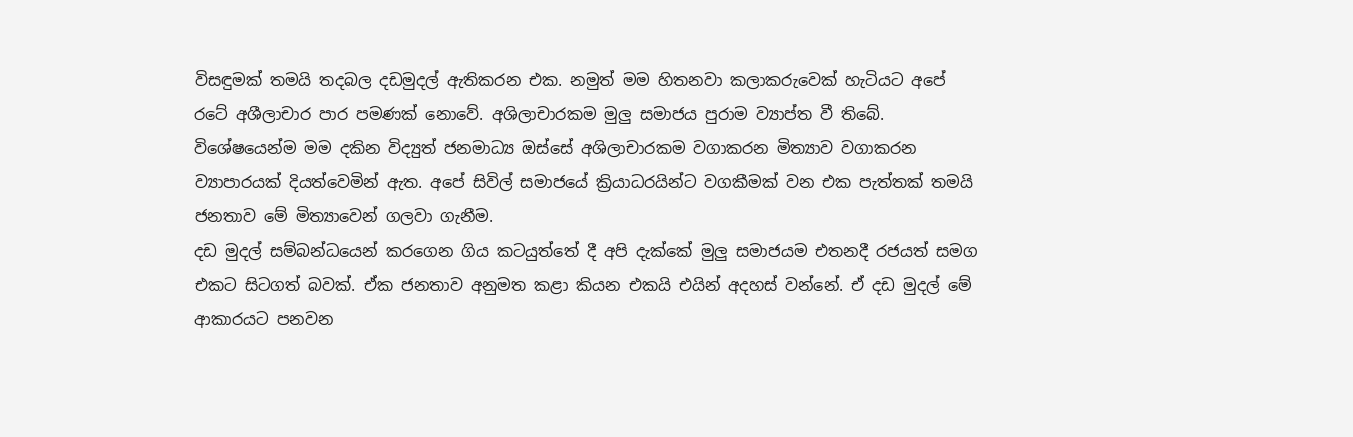විසඳුමක් තමයි තදබල දඩමුදල් ඇතිකරන එක. නමුත් මම හිතනවා කලාකරුවෙක් හැටියට අපේ රටේ අශීලාචාර පාර පමණක් නොවේ. අශිලාචාරකම මුලු සමාජය පුරාම ව්‍යාප්ත වී තිබේ. විශේෂයෙන්ම මම දකින විද්‍යුත් ජනමාධ්‍ය ඔස්සේ අශිලාචාරකම වගාකරන මිත්‍යාව වගාකරන ව්‍යාපාරයක් දියත්වෙමින් ඇත. අපේ සිවිල් සමාජයේ ක්‍රියාධරයින්ට වගකීමක් වන එක පැත්තක් තමයි ජනතාව මේ මිත්‍යාවෙන් ගලවා ගැනීම.
දඩ මුදල් සම්බන්ධයෙන් කරගෙන ගිය කටයුත්තේ දී අපි දැක්කේ මුලු සමාජයම එතනදී රජයත් සමග එකට සිටගත් බවක්. ඒක ජනතාව අනුමත කළා කියන එකයි එයින් අදහස් වන්නේ. ඒ දඩ මුදල් මේ ආකාරයට පනවන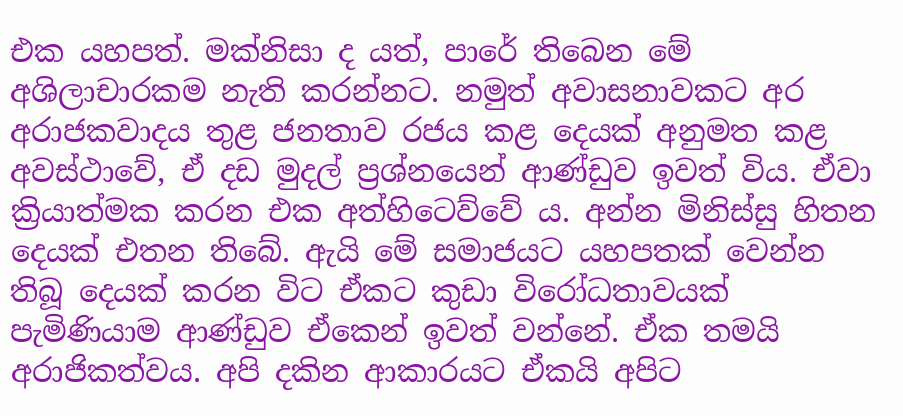එක යහපත්. මක්නිසා ද යත්, පාරේ තිබෙන මේ අශිලාචාරකම නැති කරන්නට. නමුත් අවාසනාවකට අර අරාජකවාදය තුළ ජනතාව රජය කළ දෙයක් අනුමත කළ අවස්ථාවේ, ඒ දඩ මුදල් ප්‍රශ්නයෙන් ආණ්ඩුව ඉවත් විය. ඒවා ක්‍රියාත්මක කරන එක අත්හිටෙව්වේ ය. අන්න මිනිස්සු හිතන දෙයක් එතන තිබේ. ඇයි මේ සමාජයට යහපතක් වෙන්න තිබූ දෙයක් කරන විට ඒකට කුඩා විරෝධතාවයක් පැමිණියාම ආණ්ඩුව ඒකෙන් ඉවත් වන්නේ. ඒක තමයි අරාජිකත්වය. අපි දකින ආකාරයට ඒකයි අපිට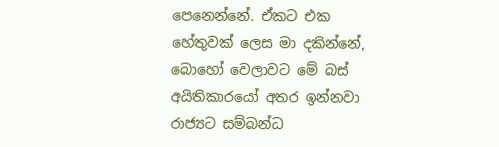පෙනෙන්නේ. ඒකට එක හේතුවක් ලෙස මා දකින්නේ, බොහෝ වෙලාවට මේ බස් අයිතිකාරයෝ අතර ඉන්නවා රාජ්‍යට සම්බන්ධ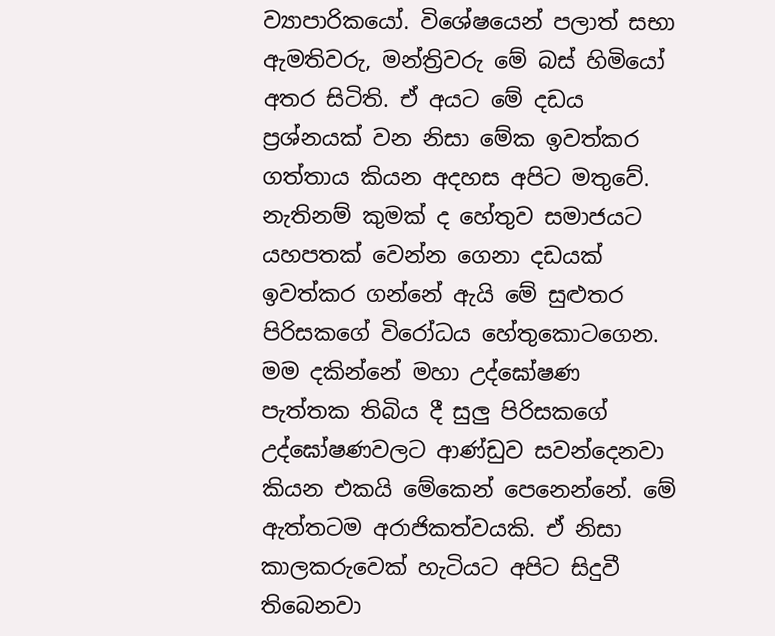ව්‍යාපාරිකයෝ. විශේෂයෙන් පලාත් සභා ඇමතිවරු, මන්ත්‍රිවරු මේ බස් හිමියෝ අතර සිටිති. ඒ අයට මේ දඩය ප්‍රශ්නයක් වන නිසා මේක ඉවත්කර ගත්තාය කියන අදහස අපිට මතුවේ. නැතිනම් කුමක් ද හේතුව සමාජයට යහපතක් වෙන්න ගෙනා දඩයක් ඉවත්කර ගන්නේ ඇයි මේ සුළුතර පිරිසකගේ විරෝධය හේතුකොටගෙන. මම දකින්නේ මහා උද්ඝෝෂණ පැත්තක තිබිය දී සුලු පිරිසකගේ උද්ඝෝෂණවලට ආණ්ඩුව සවන්දෙනවා කියන එකයි මේකෙන් පෙනෙන්නේ. මේ ඇත්තටම අරාජිකත්වයකි. ඒ නිසා කාලකරුවෙක් හැටියට අපිට සිදුවී තිබෙනවා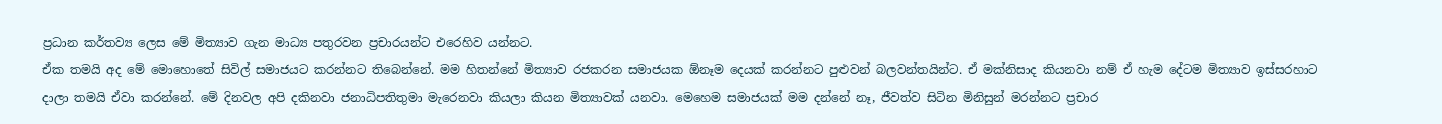ප්‍රධාන කර්තව්‍ය ලෙස මේ මිත්‍යාව ගැන මාධ්‍ය පතුරවන ප්‍රචාරයන්ට එරෙහිව යන්නට.
ඒක තමයි අද මේ මොහොතේ සිවිල් සමාජයට කරන්නට තිබෙන්නේ. මම හිතන්නේ මිත්‍යාව රජකරන සමාජයක ඕනෑම දෙයක් කරන්නට පුළුවන් බලවන්තයින්ට. ඒ මක්නිසාද කියනවා නම් ඒ හැම දේටම මිත්‍යාව ඉස්සරහාට දාලා තමයි ඒවා කරන්නේ. මේ දිනවල අපි දකිනවා ජනාධිපතිතුමා මැරෙනවා කියලා කියන මිත්‍යාවක් යනවා. මෙහෙම සමාජයක් මම දන්නේ නෑ, ජීවත්ව සිටින මිනිසුන් මරන්නට ප්‍රචාර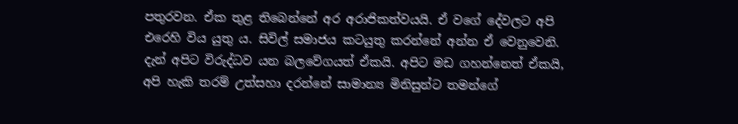පතුරවන. ඒක තුළ තිබෙන්නේ අර අරාජිකත්වයයි. ඒ වගේ දේවලට අපි එරෙහි විය යුතු ය. සිවිල් සමාජය කටයුතු කරන්නේ අන්න ඒ වෙනුවෙනි. දැන් අපිට විරුද්ධව යන බලවේගයත් ඒකයි. අපිට මඩ ගහන්නෙත් ඒකයි, අපි හැකි තරම් උත්සහා දරන්නේ සාමාන්‍ය මිනිසුන්ට තමන්ගේ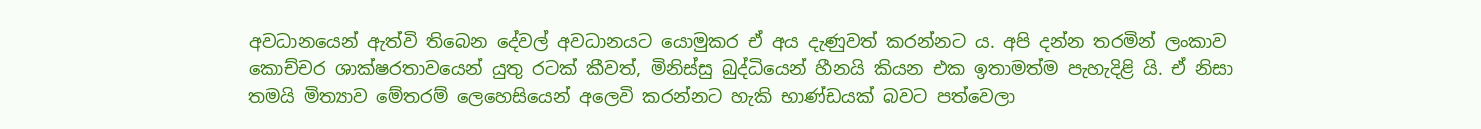අවධානයෙන් ඇත්වි තිබෙන දේවල් අවධානයට යොමුකර ඒ අය දැණුවත් කරන්නට ය. අපි දන්න තරමින් ලංකාව කොච්චර ශාක්ෂරතාවයෙන් යුතු රටක් කීවත්, මිනිස්සු බුද්ධියෙන් හීනයි කියන එක ඉතාමත්ම පැහැදිළි යි. ඒ නිසා තමයි මිත්‍යාව මේතරම් ලෙහෙසියෙන් අලෙවි කරන්නට හැකි භාණ්ඩයක් බවට පත්වෙලා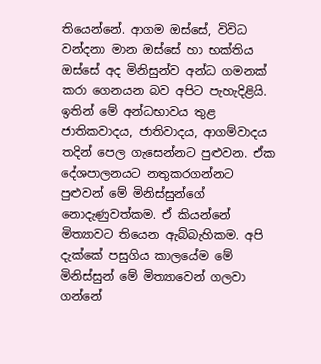තියෙන්නේ. ආගම ඔස්සේ, විවිධ වන්දනා මාන ඔස්සේ හා භක්තිය ඔස්සේ අද මිනිසුන්ව අන්ධ ගමනක් කරා ගෙනයන බව අපිට පැහැදිළියි. ඉතින් මේ අන්ධභාවය තුළ ජාතිකවාදය, ජාතිවාදය, ආගම්වාදය තදින් පෙල ගැසෙන්නට පුළුවන. ඒක දේශපාලනයට නතුකරගන්නට පුළුවන් මේ මිනිස්සුන්ගේ නොදැණුවත්කම. ඒ කියන්නේ මිත්‍යාවට තියෙන ඇබ්බැහිකම. අපි දැක්කේ පසුගිය කාලයේම මේ මිනිස්සුන් මේ මිත්‍යාවෙන් ගලවා ගන්නේ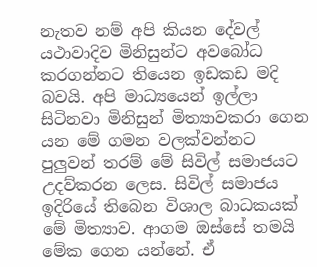නැතව නම් අපි කියන දේවල් යථාවාදිව මිනිසුන්ට අවබෝධ කරගන්නට තියෙන ඉඩකඩ මදි බවයි. අපි මාධ්‍යයෙන් ඉල්ලා සිටිනවා මිනිසුන් මිත්‍යාවකරා ගෙන යන මේ ගමන වලක්වන්නට පුලුවන් තරම් මේ සිවිල් සමාජයට උදව්කරන ලෙස. සිවිල් සමාජය ඉදිරියේ තිබෙන විශාල බාධකයක් මේ මිත්‍යාව. ආගම ඔස්සේ තමයි මේක ගෙන යන්නේ. ඒ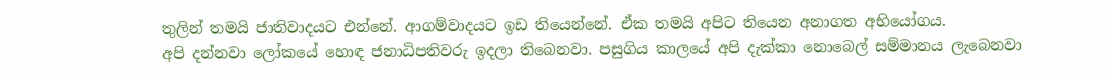තුලින් තමයි ජාතිවාදයට එන්නේ. ආගම්වාදයට ඉඩ තියෙන්නේ. ඒක තමයි අපිට තියෙන අනාගත අභියෝගය.
අපි දන්නවා ලෝකයේ හොඳ ජනාධිපතිවරු ඉදලා තිබෙනවා. පසුගිය කාලයේ අපි දැක්කා නොබෙල් සම්මානය ලැබෙනවා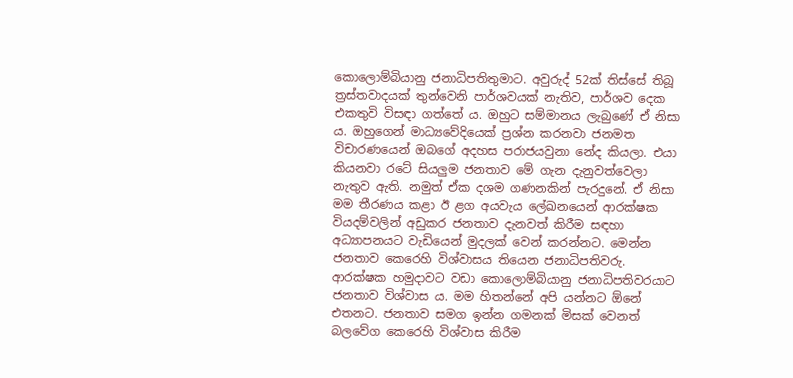කොලොම්බියානු ජනාධිපතිතුමාට. අවුරුද් 52ක් තිස්සේ තිබූ ත්‍රස්තවාදයක් තුන්වෙනි පාර්ශවයක් නැතිව, පාර්ශව දෙක එකතුවි විසඳා ගත්තේ ය. ඔහුට සම්මානය ලැබුණේ ඒ නිසා ය. ඔහුගෙන් මාධ්‍යවේදියෙක් ප්‍රශ්න කරනවා ජනමත විචාරණයෙන් ඔබගේ අදහස පරාජයවුනා නේද කියලා. එයා කියනවා රටේ සියලුම ජනතාව මේ ගැන දැනුවත්වෙලා නැතුව ඇති. නමුත් ඒක දශම ගණනකින් පැරදුනේ. ඒ නිසා මම තීරණය කළා ඊ ළග අයවැය ලේඛනයෙන් ආරක්ෂක වියදම්වලින් අඩුකර ජනතාව දැනවත් කිරීම සඳහා අධ්‍යාපනයට වැඩියෙන් මුදලක් වෙන් කරන්නට. මෙන්න ජනතාව කෙරෙහි විශ්වාසය තියෙන ජනාධිපතිවරු. ආරක්ෂක හමුදාවට වඩා කොලොම්බියානු ජනාධිපතිවරයාට ජනතාව විශ්වාස ය. මම හිතන්නේ අපි යන්නට ඕනේ එතනට. ජනතාව සමග ඉන්න ගමනක් මිසක් වෙනත් බලවේග කෙරෙහි විශ්වාස කිරීම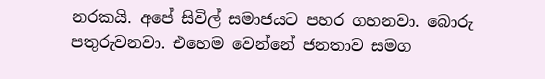නරකයි. අපේ සිවිල් සමාජයට පහර ගහනවා. බොරු පතුරුවනවා. එහෙම වෙන්නේ ජනතාව සමග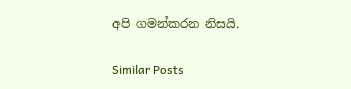අපි ගමන්කරන නිසයි.

Similar Posts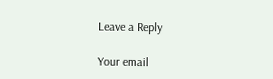Leave a Reply

Your email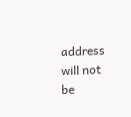address will not be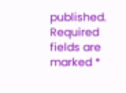published. Required fields are marked *